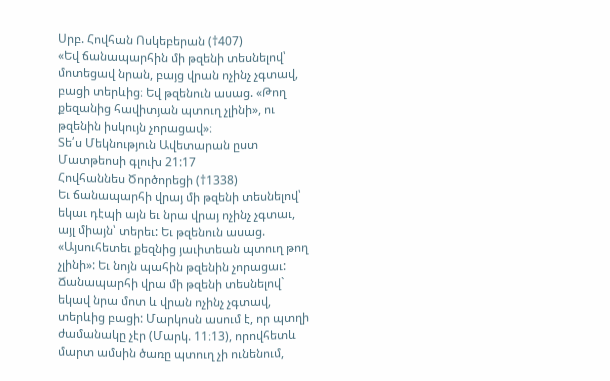Սրբ. Հովհան Ոսկեբերան (†407)
«Եվ ճանապարհին մի թզենի տեսնելով՝ մոտեցավ նրան, բայց վրան ոչինչ չգտավ, բացի տերևից։ Եվ թզենուն ասաց. «Թող քեզանից հավիտյան պտուղ չլինի», ու թզենին իսկույն չորացավ»։
Տե՛ս Մեկնություն Ավետարան ըստ Մատթեոսի գլուխ 21:17
Հովհաննես Ծործորեցի (†1338)
Եւ ճանապարհի վրայ մի թզենի տեսնելով՝ եկաւ դէպի այն եւ նրա վրայ ոչինչ չգտաւ, այլ միայն՝ տերեւ: Եւ թզենուն ասաց. «Այսուհետեւ քեզնից յաւիտեան պտուղ թող չլինի»: Եւ նոյն պահին թզենին չորացաւ:
Ճանապարհի վրա մի թզենի տեսնելով` եկավ նրա մոտ և վրան ոչինչ չգտավ, տերևից բացի: Մարկոսն ասում է, որ պտղի ժամանակը չէր (Մարկ. 11։13), որովհետև մարտ ամսին ծառը պտուղ չի ունենում,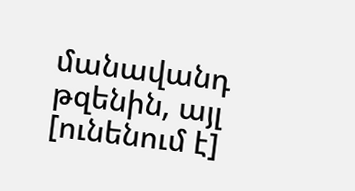մանավանդ թզենին, այլ [ունենում է]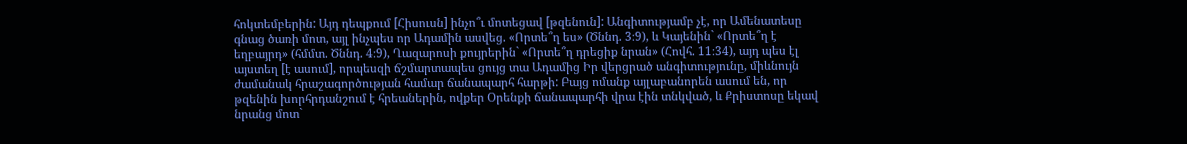հոկտեմբերին: Այդ դեպքում [Հիսուսն] ինչո՞ւ մոտեցավ [թզենուն]: Անգիտությամբ չէ, որ Ամենատեսը գնաց ծառի մոտ, այլ ինչպես որ Ադամին ասվեց. «Որտե՞ղ ես» (Ծննդ. 3։9), և Կայենին` «Որտե՞ղ է եղբայրդ» (հմմտ. Ծննդ. 4։9), Ղազարոսի քույրերին` «Որտե՞ղ դրեցիք նրան» (Հովհ. 11։34), այդ պես էլ այստեղ [է ասում], որպեսզի ճշմարտապես ցույց տա Ադամից Իր վերցրած անգիտությունը, միևնույն ժամանակ հրաշագործության համար ճանապարհ հարթի: Բայց ոմանք այլաբանորեն ասում են, որ թզենին խորհրդանշում է հրեաներին, ովքեր Օրենքի ճանապարհի վրա էին տնկված, և Քրիստոսը եկավ նրանց մոտ`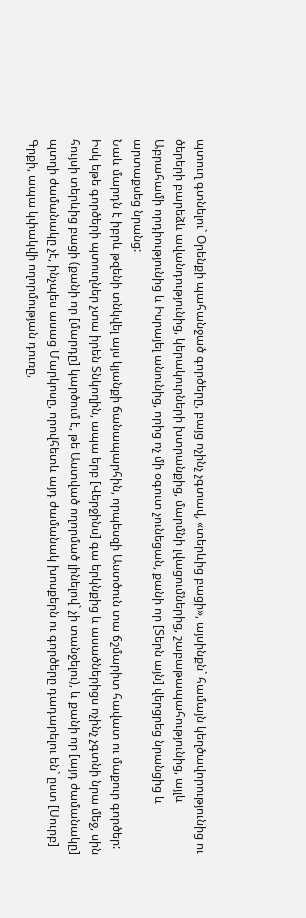պտուղ գտնելու` Օրենքի պահանջած գործերը, բայց ոչինչ չգտավ, «տերևից բացի», այսինքն` համայն կեղծավորությունից ու ծերերի բարեձև ավանդությունից, կերակուրների խտրանքից, մարմնի լվացումներից, շաբաթապահությունից, այլև Աբրահամի որդիությունից և Իսրայել անունից, որից ոչ մի օգուտ չունեցան, քանի որ [Տերն այն] վերցրեց նրանցից և արտաքսեց նրանց:
Նաև մարդն է իբրև թզենի տնկվել այս կյանքի ճանապարհին, որպեսզի Աստծուն տա ճշմարիտ հավատ ու մաքուր գործեր: Իսկ եթե գործերի պտուղներ չտա իրեն Տնկողին, ապա երբ [Վերջինս] գա երկնքից և ասածներիցս ոչինչ չգտնի նրա մեջ, սին հույսի տերևից բացի (քանի որ [մարդը] կարծում է, թե Աստված ողորմած լինելով` չի տանջելու), և քանի որ [այդ ժամանակը] պտղի ժամանակը չէ, ինչպես ասաց Մարկոսը, որովհետև այդ ժամանակ խոսքերն ու գործերը դադարելու են` ըստ [Սուրբ] Գրքի, ապա կփակվի ողորմության դուռը,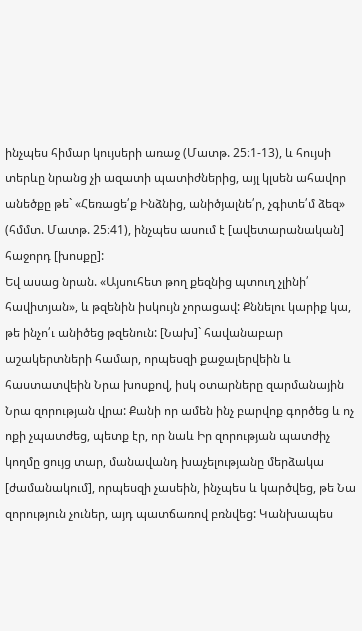ինչպես հիմար կույսերի առաջ (Մատթ. 25։1-13), և հույսի տերևը նրանց չի ազատի պատիժներից, այլ կլսեն ահավոր անեծքը թե` «Հեռացե՛ք Ինձնից, անիծյալնե՛ր, չգիտե՛մ ձեզ» (հմմտ. Մատթ. 25։41), ինչպես ասում է [ավետարանական] հաջորդ [խոսքը]:
Եվ ասաց նրան. «Այսուհետ թող քեզնից պտուղ չլինի՛ հավիտյան», և թզենին իսկույն չորացավ: Քննելու կարիք կա, թե ինչո՛ւ անիծեց թզենուն: [Նախ]` հավանաբար աշակերտների համար, որպեսզի քաջալերվեին և հաստատվեին Նրա խոսքով, իսկ օտարները զարմանային Նրա զորության վրա: Քանի որ ամեն ինչ բարվոք գործեց և ոչ ոքի չպատժեց, պետք էր, որ նաև Իր զորության պատժիչ կողմը ցույց տար, մանավանդ խաչելությանը մերձակա [ժամանակում], որպեսզի չասեին, ինչպես և կարծվեց, թե Նա զորություն չուներ, այդ պատճառով բռնվեց: Կանխապես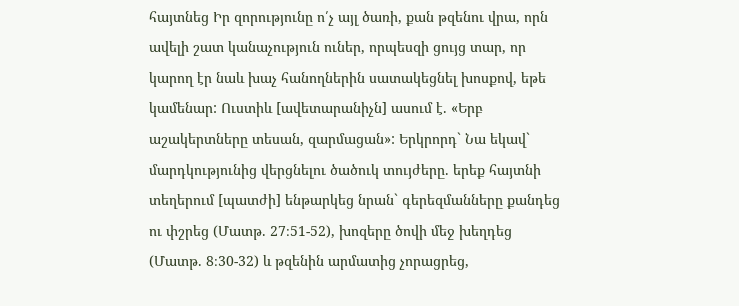հայտնեց Իր զորությունը ո՛չ այլ ծառի, քան թզենու վրա, որն ավելի շատ կանաչություն ուներ, որպեսզի ցույց տար, որ կարող էր նաև խաչ հանողներին սատակեցնել խոսքով, եթե կամենար: Ուստիև [ավետարանիչն] ասում է. «Երբ աշակերտները տեսան, զարմացան»: Երկրորդ` Նա եկավ` մարդկությունից վերցնելու ծածուկ տույժերը. երեք հայտնի տեղերում [պատժի] ենթարկեց նրան` գերեզմանները քանդեց ու փշրեց (Մատթ. 27։51-52), խոզերը ծովի մեջ խեղդեց (Մատթ. 8։30-32) և թզենին արմատից չորացրեց,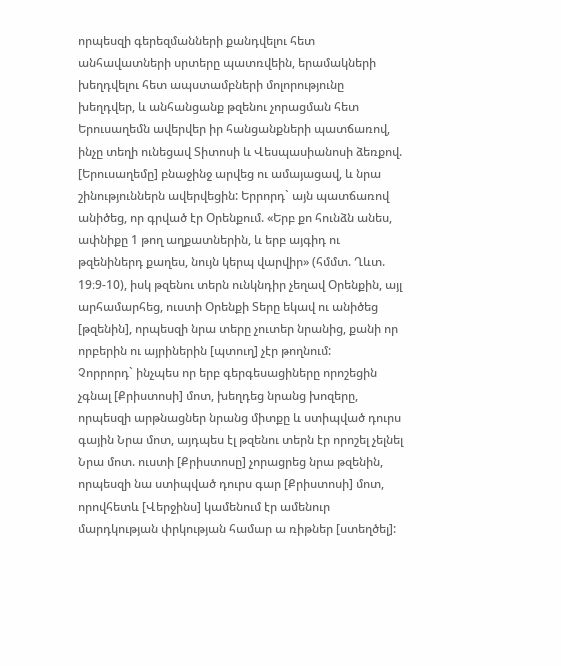որպեսզի գերեզմանների քանդվելու հետ անհավատների սրտերը պատռվեին, երամակների խեղդվելու հետ ապստամբների մոլորությունը խեղդվեր, և անհանցանք թզենու չորացման հետ Երուսաղեմն ավերվեր իր հանցանքների պատճառով, ինչը տեղի ունեցավ Տիտոսի և Վեսպասիանոսի ձեռքով. [Երուսաղեմը] բնաջինջ արվեց ու ամայացավ, և նրա շինություններն ավերվեցին: Երրորդ` այն պատճառով անիծեց, որ գրված էր Օրենքում. «Երբ քո հունձն անես, ափնիքը 1 թող աղքատներին, և երբ այգիդ ու թզենիներդ քաղես, նույն կերպ վարվիր» (հմմտ. Ղևտ. 19։9-10), իսկ թզենու տերն ունկնդիր չեղավ Օրենքին, այլ արհամարհեց, ուստի Օրենքի Տերը եկավ ու անիծեց [թզենին], որպեսզի նրա տերը չուտեր նրանից, քանի որ որբերին ու այրիներին [պտուղ] չէր թողնում:
Չորրորդ` ինչպես որ երբ գերգեսացիները որոշեցին չգնալ [Քրիստոսի] մոտ, խեղդեց նրանց խոզերը, որպեսզի արթնացներ նրանց միտքը և ստիպված դուրս գային Նրա մոտ, այդպես էլ թզենու տերն էր որոշել չելնել Նրա մոտ. ուստի [Քրիստոսը] չորացրեց նրա թզենին, որպեսզի նա ստիպված դուրս գար [Քրիստոսի] մոտ, որովհետև [Վերջինս] կամենում էր ամենուր մարդկության փրկության համար ա ռիթներ [ստեղծել]: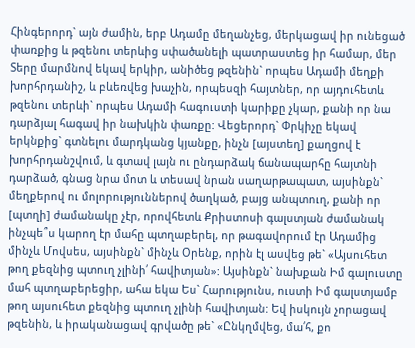Հինգերորդ` այն ժամին, երբ Ադամը մեղանչեց, մերկացավ իր ունեցած փառքից և թզենու տերևից սփածանելի պատրաստեց իր համար, մեր Տերը մարմնով եկավ երկիր, անիծեց թզենին` որպես Ադամի մեղքի խորհրդանիշ, և բևեռվեց խաչին, որպեսզի հայտներ, որ այդուհետև թզենու տերևի` որպես Ադամի հագուստի կարիքը չկար, քանի որ նա դարձյալ հագավ իր նախկին փառքը: Վեցերորդ` Փրկիչը եկավ երկնքից` գտնելու մարդկանց կյանքը, ինչն [այստեղ] քաղցով է խորհրդանշվում, և գտավ լայն ու ընդարձակ ճանապարհը հայտնի դարձած, գնաց նրա մոտ և տեսավ նրան սաղարթապատ, այսինքն` մեղքերով ու մոլորություններով ծաղկած, բայց անպտուղ, քանի որ [պտղի] ժամանակը չէր, որովհետև Քրիստոսի գալստյան ժամանակ ինչպե՞ս կարող էր մահը պտղաբերել, որ թագավորում էր Ադամից մինչև Մովսես, այսինքն` մինչև Օրենք, որին էլ ասվեց թե` «Այսուհետ թող քեզնից պտուղ չլինի՛ հավիտյան»: Այսինքն` նախքան Իմ գալուստը մահ պտղաբերեցիր, ահա եկա Ես` Հարությունս, ուստի Իմ գալստյամբ թող այսուհետ քեզնից պտուղ չլինի հավիտյան: Եվ իսկույն չորացավ թզենին, և իրականացավ գրվածը թե` «Ընկղմվեց, մա՛հ, քո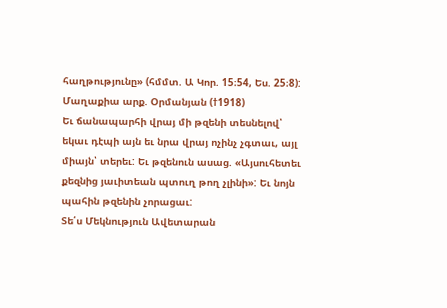հաղթությունը» (հմմտ. Ա Կոր. 15։54, Ես. 25։8):
Մաղաքիա արք. Օրմանյան (†1918)
Եւ ճանապարհի վրայ մի թզենի տեսնելով՝ եկաւ դէպի այն եւ նրա վրայ ոչինչ չգտաւ, այլ միայն՝ տերեւ: Եւ թզենուն ասաց. «Այսուհետեւ քեզնից յաւիտեան պտուղ թող չլինի»: Եւ նոյն պահին թզենին չորացաւ:
Տե՛ս Մեկնություն Ավետարան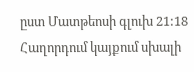ըստ Մատթեոսի գլուխ 21:18
Հաղորդում կայքում սխալի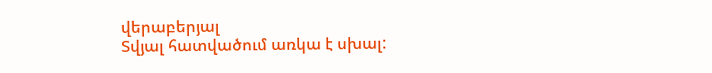վերաբերյալ
Տվյալ հատվածում առկա է սխալ: